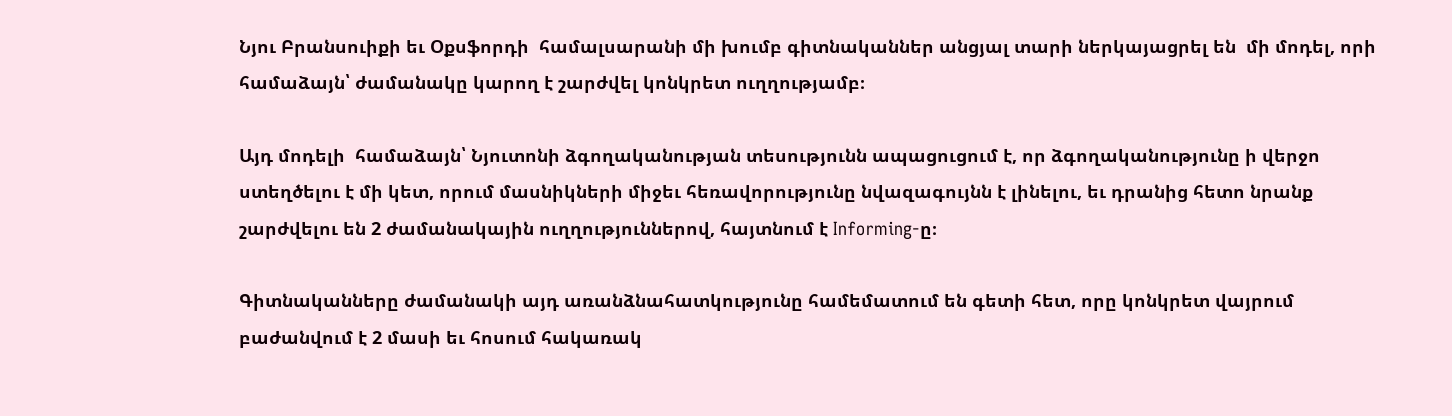Նյու Բրանսուիքի եւ Օքսֆորդի  համալսարանի մի խումբ գիտնականներ անցյալ տարի ներկայացրել են  մի մոդել, որի համաձայն՝ ժամանակը կարող է շարժվել կոնկրետ ուղղությամբ։

Այդ մոդելի  համաձայն՝ Նյուտոնի ձգողականության տեսությունն ապացուցում է, որ ձգողականությունը ի վերջո ստեղծելու է մի կետ, որում մասնիկների միջեւ հեռավորությունը նվազագույնն է լինելու, եւ դրանից հետո նրանք շարժվելու են 2 ժամանակային ուղղություններով, հայտնում է Informing-ը։

Գիտնականները ժամանակի այդ առանձնահատկությունը համեմատում են գետի հետ, որը կոնկրետ վայրում բաժանվում է 2 մասի եւ հոսում հակառակ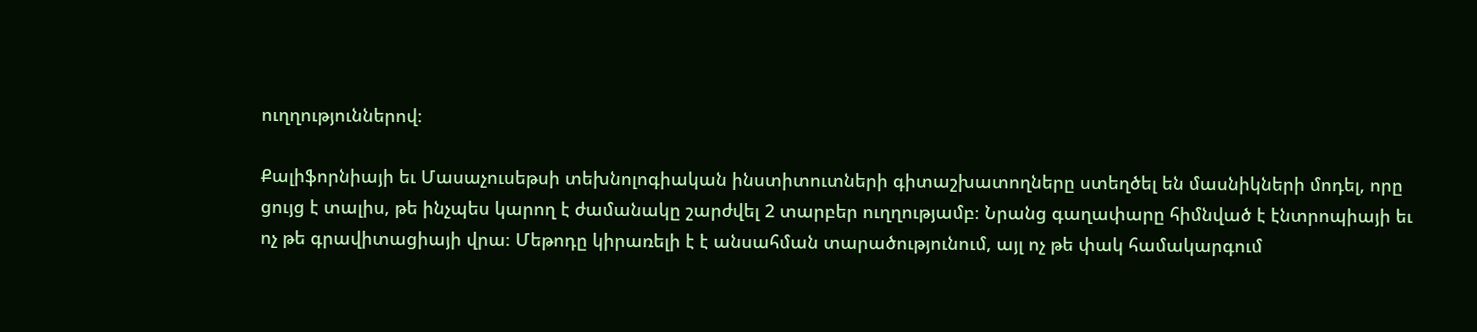ուղղություններով։

Քալիֆորնիայի եւ Մասաչուսեթսի տեխնոլոգիական ինստիտուտների գիտաշխատողները ստեղծել են մասնիկների մոդել, որը ցույց է տալիս, թե ինչպես կարող է ժամանակը շարժվել 2 տարբեր ուղղությամբ։ Նրանց գաղափարը հիմնված է էնտրոպիայի եւ ոչ թե գրավիտացիայի վրա։ Մեթոդը կիրառելի է է անսահման տարածությունում, այլ ոչ թե փակ համակարգում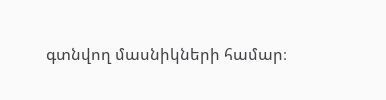գտնվող մասնիկների համար։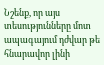Նշենք, որ այս տեսությունները մոտ ապագայում դժվար թե հնարավոր լինի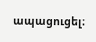ապացուցել։